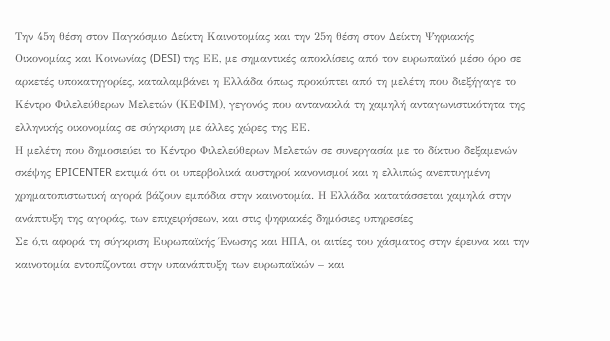Την 45η θέση στον Παγκόσμιο Δείκτη Καινοτομίας και την 25η θέση στον Δείκτη Ψηφιακής Οικονομίας και Κοινωνίας (DESI) της ΕΕ, με σημαντικές αποκλίσεις από τον ευρωπαϊκό μέσο όρο σε αρκετές υποκατηγορίες, καταλαμβάνει η Ελλάδα όπως προκύπτει από τη μελέτη που διεξήγαγε το Κέντρο Φιλελεύθερων Μελετών (ΚΕΦΙΜ), γεγονός που αντανακλά τη χαμηλή ανταγωνιστικότητα της ελληνικής οικονομίας σε σύγκριση με άλλες χώρες της ΕΕ.
Η μελέτη που δημοσιεύει το Κέντρο Φιλελεύθερων Μελετών σε συνεργασία με το δίκτυο δεξαμενών σκέψης EPICENTER εκτιμά ότι οι υπερβολικά αυστηροί κανονισμοί και η ελλιπώς ανεπτυγμένη χρηματοπιστωτική αγορά βάζουν εμπόδια στην καινοτομία. Η Ελλάδα κατατάσσεται χαμηλά στην ανάπτυξη της αγοράς, των επιχειρήσεων, και στις ψηφιακές δημόσιες υπηρεσίες
Σε ό,τι αφορά τη σύγκριση Ευρωπαϊκής Ένωσης και ΗΠΑ, οι αιτίες του χάσματος στην έρευνα και την καινοτομία εντοπίζονται στην υπανάπτυξη των ευρωπαϊκών – και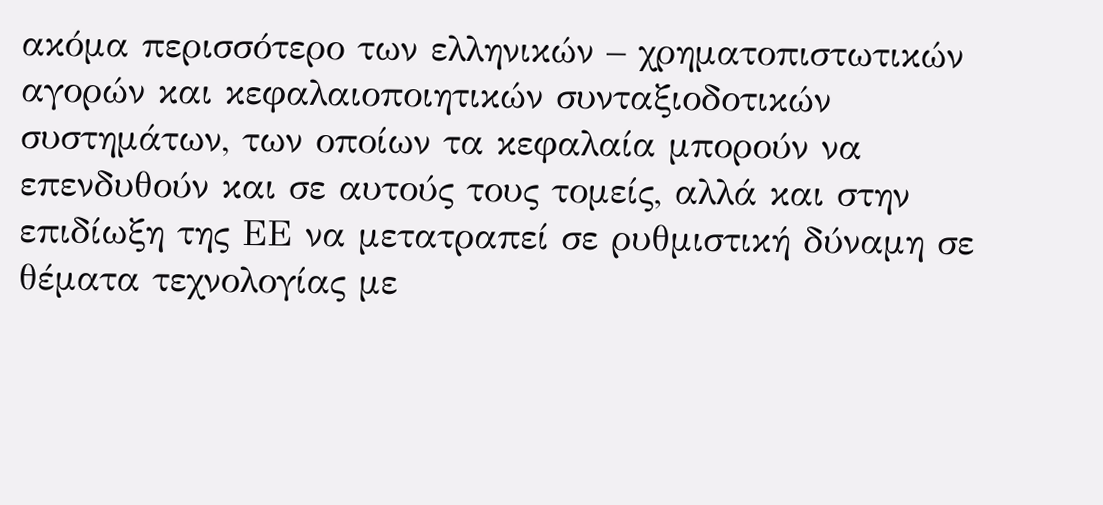ακόμα περισσότερο των ελληνικών – χρηματοπιστωτικών αγορών και κεφαλαιοποιητικών συνταξιοδοτικών συστημάτων, των οποίων τα κεφαλαία μπορούν να επενδυθούν και σε αυτούς τους τομείς, αλλά και στην επιδίωξη της ΕΕ να μετατραπεί σε ρυθμιστική δύναμη σε θέματα τεχνολογίας με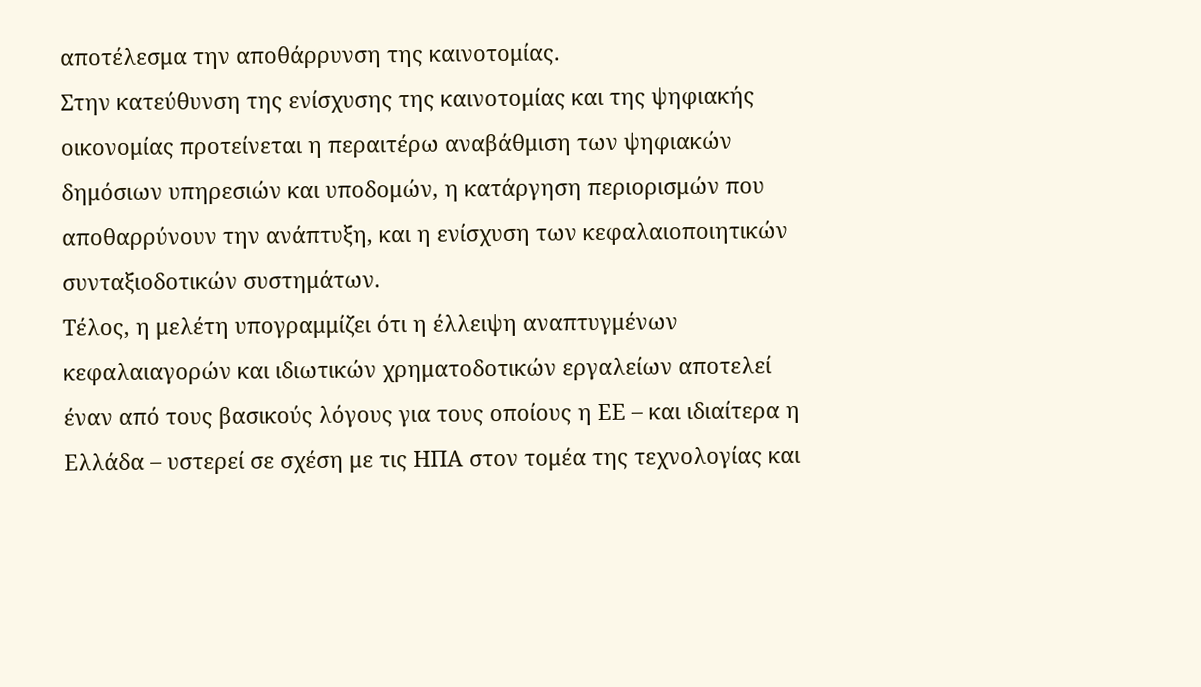αποτέλεσμα την αποθάρρυνση της καινοτομίας.
Στην κατεύθυνση της ενίσχυσης της καινοτομίας και της ψηφιακής οικονομίας προτείνεται η περαιτέρω αναβάθμιση των ψηφιακών δημόσιων υπηρεσιών και υποδομών, η κατάργηση περιορισμών που αποθαρρύνουν την ανάπτυξη, και η ενίσχυση των κεφαλαιοποιητικών συνταξιοδοτικών συστημάτων.
Τέλος, η μελέτη υπογραμμίζει ότι η έλλειψη αναπτυγμένων κεφαλαιαγορών και ιδιωτικών χρηματοδοτικών εργαλείων αποτελεί έναν από τους βασικούς λόγους για τους οποίους η ΕΕ – και ιδιαίτερα η Ελλάδα – υστερεί σε σχέση με τις ΗΠΑ στον τομέα της τεχνολογίας και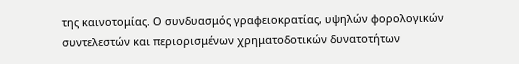της καινοτομίας. Ο συνδυασμός γραφειοκρατίας, υψηλών φορολογικών συντελεστών και περιορισμένων χρηματοδοτικών δυνατοτήτων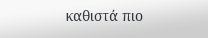καθιστά πιο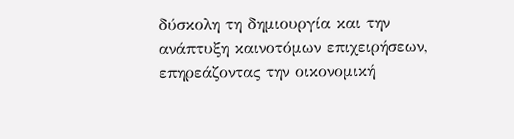δύσκολη τη δημιουργία και την ανάπτυξη καινοτόμων επιχειρήσεων, επηρεάζοντας την οικονομική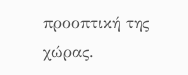προοπτική της χώρας.